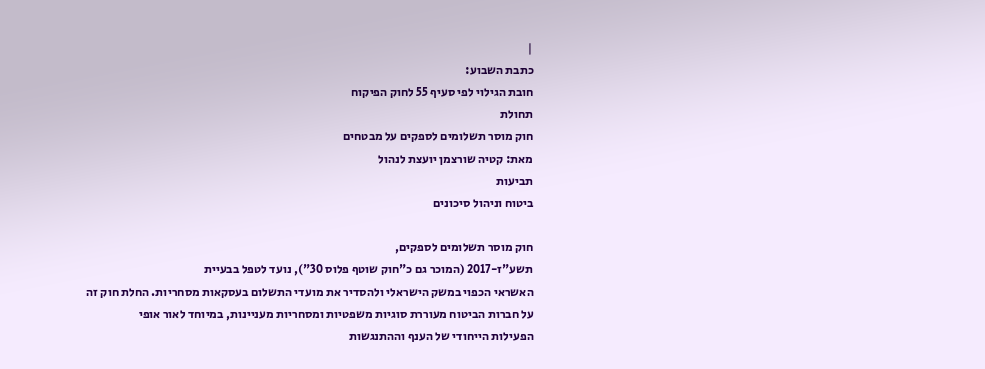|
כתבת השבוע:
חובת הגילוי לפי סעיף 55 לחוק הפיקוח
תחולת
חוק מוסר תשלומים לספקים על מבטחים
מאת: קטיה שורצמן יועצת לנהול
תביעות
ביטוח וניהול סיכונים

חוק מוסר תשלומים לספקים,
תשע"ז-2017 (המוכר גם כ"חוק שוטף פלוס 30"), נועד לטפל בבעיית
האשראי הכפוי במשק הישראלי ולהסדיר את מועדי התשלום בעסקאות מסחריות. החלת חוק זה
על חברות הביטוח מעוררת סוגיות משפטיות ומסחריות מעניינות, במיוחד לאור אופי
הפעילות הייחודי של הענף וההתנגשות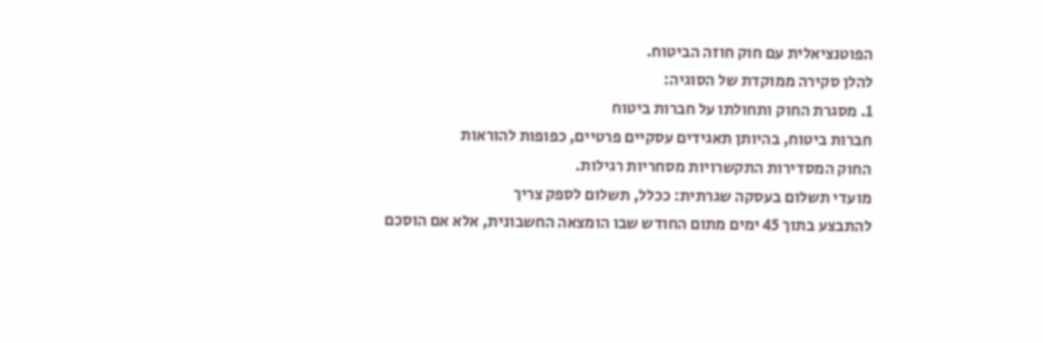הפוטנציאלית עם חוק חוזה הביטוח.
להלן סקירה ממוקדת של הסוגיה:
1. מסגרת החוק ותחולתו על חברות ביטוח
חברות ביטוח, בהיותן תאגידים עסקיים פרטיים, כפופות להוראות
החוק המסדירות התקשרויות מסחריות רגילות.
מועדי תשלום בעסקה שגרתית: ככלל, תשלום לספק צריך
להתבצע בתוך 45 ימים מתום החודש שבו הומצאה החשבונית, אלא אם הוסכם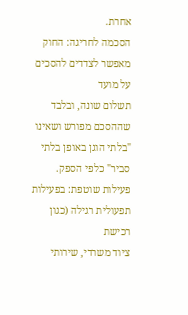אחרת.
הסכמה לחריגה: החוק מאפשר לצדדים להסכים על מועד
תשלום שונה, ובלבד שההסכם מפורש ושאינו "בלתי הוגן באופן בלתי סביר" כלפי הספק.
פעילות שוטפת: בפעילות תפעולית רגילה (כגון רכישת
ציוד משרדי, שירותי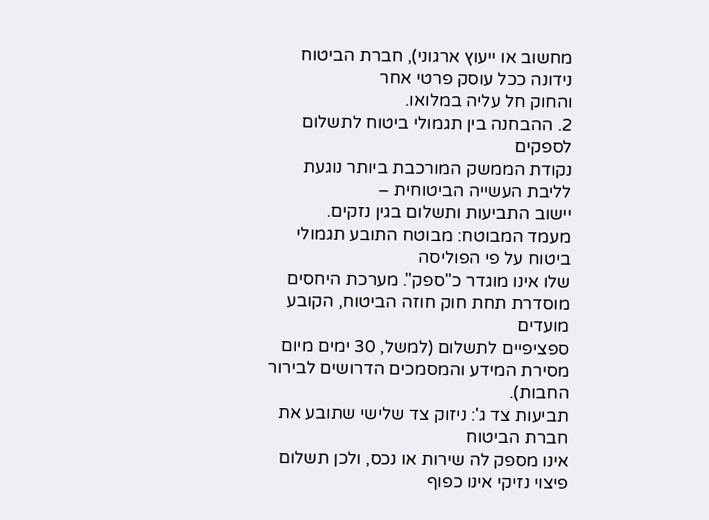מחשוב או ייעוץ ארגוני), חברת הביטוח נידונה ככל עוסק פרטי אחר
והחוק חל עליה במלואו.
2. ההבחנה בין תגמולי ביטוח לתשלום לספקים
נקודת הממשק המורכבת ביותר נוגעת לליבת העשייה הביטוחית –
יישוב התביעות ותשלום בגין נזקים.
מעמד המבוטח: מבוטח התובע תגמולי ביטוח על פי הפוליסה
שלו אינו מוגדר כ"ספק". מערכת היחסים מוסדרת תחת חוק חוזה הביטוח, הקובע מועדים
ספציפיים לתשלום (למשל, 30 ימים מיום מסירת המידע והמסמכים הדרושים לבירור החבות).
תביעות צד ג': ניזוק צד שלישי שתובע את חברת הביטוח
אינו מספק לה שירות או נכס, ולכן תשלום פיצוי נזיקי אינו כפוף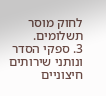לחוק מוסר תשלומים.
3. ספקי הסדר ונותני שירותים חיצוניים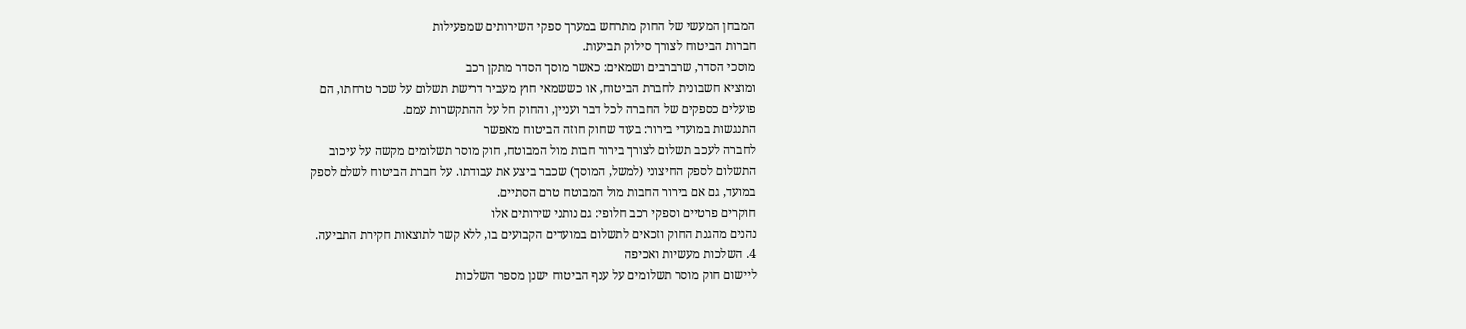המבחן המעשי של החוק מתרחש במערך ספקי השירותים שמפעילות
חברות הביטוח לצורך סילוק תביעות.
מוסכי הסדר, שרברבים ושמאים: כאשר מוסך הסדר מתקן רכב
ומוציא חשבונית לחברת הביטוח, או כששמאי חוץ מעביר דרישת תשלום על שכר טרחתו, הם
פועלים כספקים של החברה לכל דבר ועניין, והחוק חל על ההתקשרות עמם.
התנגשות במועדי בירור: בעוד שחוק חוזה הביטוח מאפשר
לחברה לעכב תשלום לצורך בירור חבות מול המבוטח, חוק מוסר תשלומים מקשה על עיכוב
התשלום לספק החיצוני (למשל, המוסך) שכבר ביצע את עבודתו. על חברת הביטוח לשלם לספק
במועד, גם אם בירור החבות מול המבוטח טרם הסתיים.
חוקרים פרטיים וספקי רכב חלופי: גם נותני שירותים אלו
נהנים מהגנת החוק וזכאים לתשלום במועדים הקבועים בו, ללא קשר לתוצאות חקירת התביעה.
4. השלכות מעשיות ואכיפה
ליישום חוק מוסר תשלומים על ענף הביטוח ישנן מספר השלכות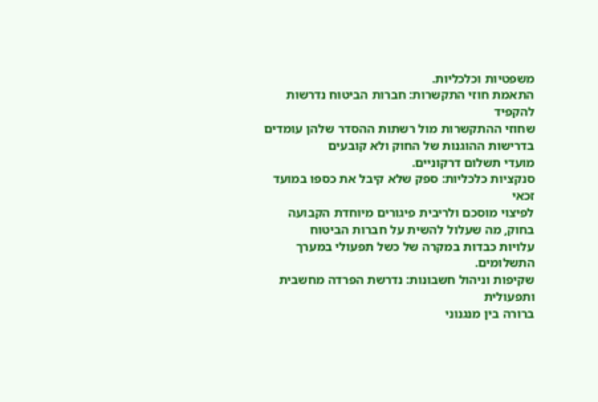משפטיות וכלכליות.
התאמת חוזי התקשרות: חברות הביטוח נדרשות להקפיד
שחוזי ההתקשרות מול רשתות ההסדר שלהן עומדים בדרישות ההוגנות של החוק ולא קובעים
מועדי תשלום דרקוניים.
סנקציות כלכליות: ספק שלא קיבל את כספו במועד זכאי
לפיצוי מוסכם ולריבית פיגורים מיוחדת הקבועה בחוק, מה שעלול להשית על חברות הביטוח
עלויות כבדות במקרה של כשל תפעולי במערך התשלומים.
שקיפות וניהול חשבונות: נדרשת הפרדה מחשבית ותפעולית
ברורה בין מנגנוני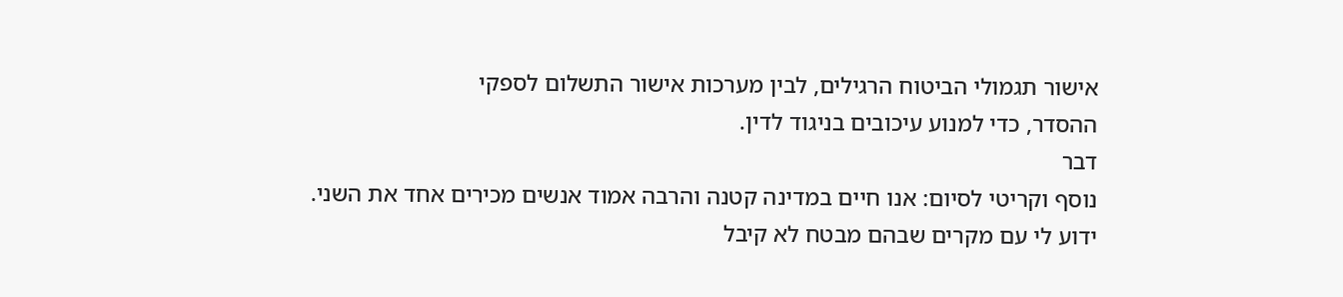אישור תגמולי הביטוח הרגילים, לבין מערכות אישור התשלום לספקי
ההסדר, כדי למנוע עיכובים בניגוד לדין.
דבר
נוסף וקריטי לסיום: אנו חיים במדינה קטנה והרבה אמוד אנשים מכירים אחד את השני.
ידוע לי עם מקרים שבהם מבטח לא קיבל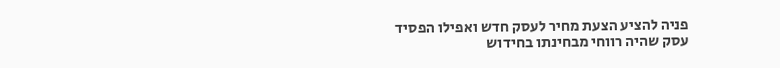פניה להציע הצעת מחיר לעסק חדש ואפילו הפסיד
עסק שהיה רווחי מבחינתו בחידוש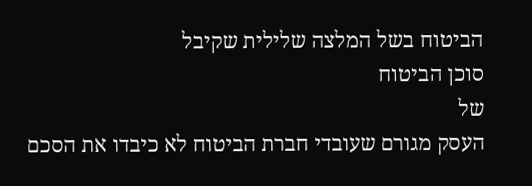הביטוח בשל המלצה שלילית שקיבל
סוכן הביטוח
של
העסק מגורם שעובדי חברת הביטוח לא כיבדו את הסכם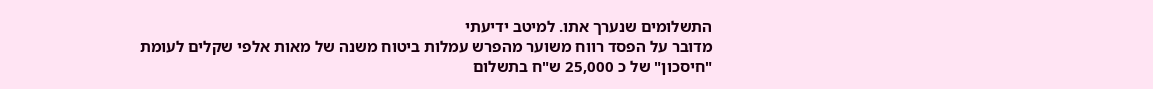התשלומים שנערך אתו. למיטב ידיעתי
מדובר על הפסד רווח משוער מהפרש עמלות ביטוח משנה של מאות אלפי שקלים לעומת
"חיסכון" של כ 25,000 ש"ח בתשלום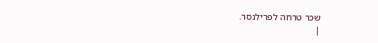שכר טרחה לפרילנסר.
|